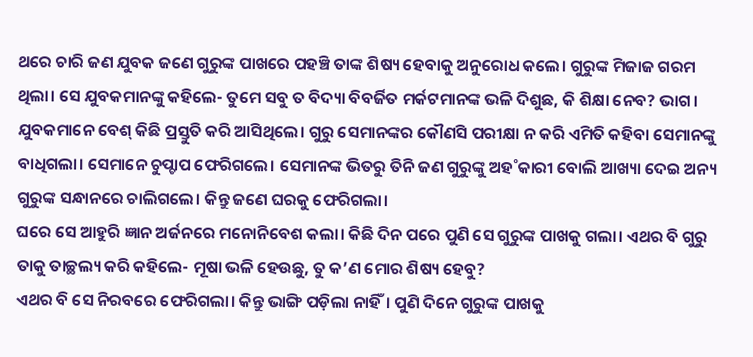ଥରେ ଚାରି ଜଣ ଯୁବକ ଜଣେ ଗୁରୁଙ୍କ ପାଖରେ ପହଞ୍ଚି ତାଙ୍କ ଶିଷ୍ୟ ହେବାକୁ ଅନୁରୋଧ କଲେ। ଗୁରୁଙ୍କ ମିଜାଜ ଗରମ ଥିଲା। ସେ ଯୁବକମାନଙ୍କୁ କହିଲେ- ତୁମେ ସବୁ ତ ବିଦ୍ୟା ବିବର୍ଜିତ ମର୍କଟମାନଙ୍କ ଭଳି ଦିଶୁଛ, କି ଶିକ୍ଷା ନେବ? ଭାଗ।
ଯୁବକମାନେ ବେଶ୍ କିଛି ପ୍ରସ୍ତୁତି କରି ଆସିଥିଲେ। ଗୁରୁ ସେମାନଙ୍କର କୌଣସି ପରୀକ୍ଷା ନ କରି ଏମିତି କହିବା ସେମାନଙ୍କୁ ବାଧିଗଲା। ସେମାନେ ଚୁପ୍ଚାପ ଫେରିଗଲେ। ସେମାନଙ୍କ ଭିତରୁ ତିନି ଜଣ ଗୁରୁଙ୍କୁ ଅହ˚କାରୀ ବୋଲି ଆଖ୍ୟା ଦେଇ ଅନ୍ୟ ଗୁରୁଙ୍କ ସନ୍ଧାନରେ ଚାଲିଗଲେ। କିନ୍ତୁ ଜଣେ ଘରକୁ ଫେରିଗଲା।
ଘରେ ସେ ଆହୁରି ଜ୍ଞାନ ଅର୍ଜନରେ ମନୋନିବେଶ କଲା। କିଛି ଦିନ ପରେ ପୁଣି ସେ ଗୁରୁଙ୍କ ପାଖକୁ ଗଲା। ଏଥର ବି ଗୁରୁ ତାକୁ ତାଚ୍ଛଲ୍ୟ କରି କହିଲେ- ମୂଷା ଭଳି ହେଉଛୁ, ତୁ କ’ଣ ମୋର ଶିଷ୍ୟ ହେବୁ?
ଏଥର ବି ସେ ନିରବରେ ଫେରିଗଲା। କିନ୍ତୁ ଭାଙ୍ଗି ପଡ଼ିଲା ନାହିଁ। ପୁଣି ଦିନେ ଗୁରୁଙ୍କ ପାଖକୁ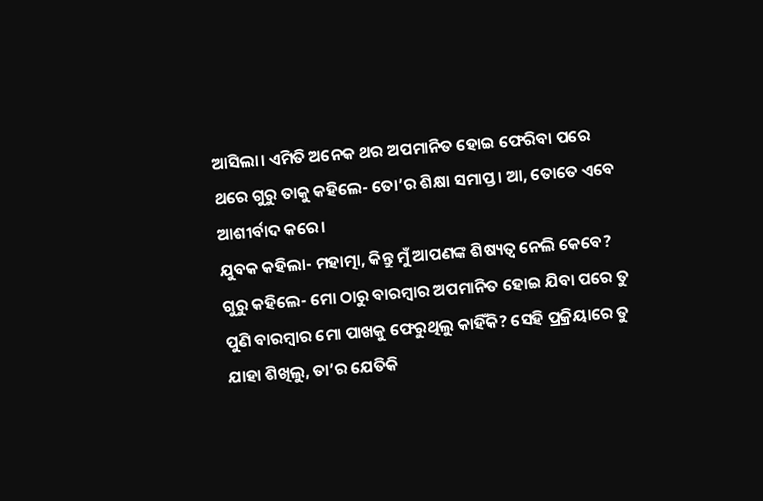ଆସିଲା। ଏମିତି ଅନେକ ଥର ଅପମାନିତ ହୋଇ ଫେରିବା ପରେ ଥରେ ଗୁରୁ ତାକୁ କହିଲେ- ତୋ’ର ଶିକ୍ଷା ସମାପ୍ତ। ଆ, ତୋତେ ଏବେ ଆଶୀର୍ବାଦ କରେ।
ଯୁବକ କହିଲା- ମହାତ୍ମା, କିନ୍ତୁ ମୁଁ ଆପଣଙ୍କ ଶିଷ୍ୟତ୍ବ ନେଲି କେବେ?
ଗୁରୁ କହିଲେ- ମୋ ଠାରୁ ବାରମ୍ବାର ଅପମାନିତ ହୋଇ ଯିବା ପରେ ତୁ ପୁଣି ବାରମ୍ବାର ମୋ ପାଖକୁ ଫେରୁଥିଲୁ କାହିଁକି? ସେହି ପ୍ରକ୍ରିୟାରେ ତୁ ଯାହା ଶିଖିଲୁ, ତା’ର ଯେତିକି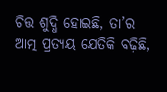ଚିତ୍ତ ଶୁଦ୍ଧି ହୋଇଛି, ତା’ର ଆତ୍ମ ପ୍ରତ୍ୟୟ ଯେତିକି ବଢ଼ିଛି,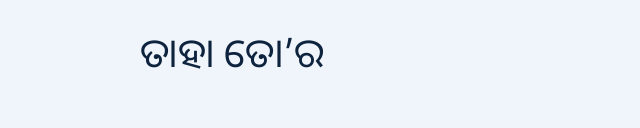ତାହା ତୋ’ର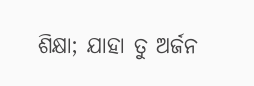ଶିକ୍ଷା; ଯାହା ତୁ ଅର୍ଜନ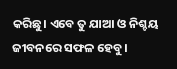କରିଛୁ। ଏବେ ତୁ ଯାଆ ଓ ନିଶ୍ଚୟ ଜୀବନରେ ସଫଳ ହେବୁ।